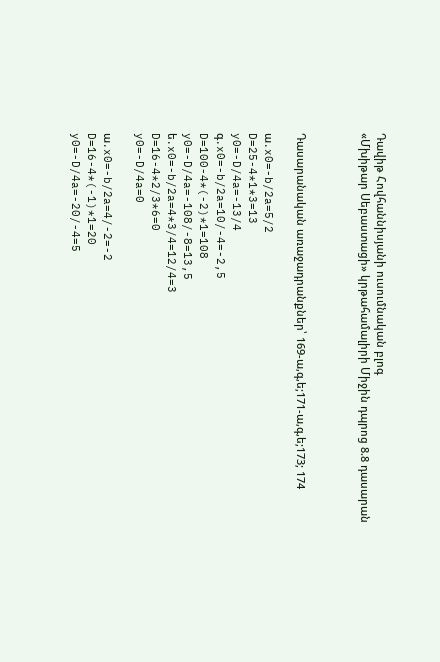Դավիթ Հովհաննիսյանի ուսումնական բլոգ
«Մխիթար Սեբաստացի» կրթահամալիրի Միջին դպրոց 8.8 դասարան



Դասարանական առաջադրանքներ՝ 169-ա,գ,ե;171-ա,գ,ե;173; 174

ա․x0=-b/2a=5/2
D=25-4*1*3=13
y0=-D/4a=-13/4
գ․x0=-b/2a=10/-4=-2,5
D=100-4*(-2)*1=108
y0=-D/4a=-108/-8=13,5
ե․x0=-b/2a=4*3/4=12/4=3
D=16-4*2/3*6=0
y0=-D/4a=0

ա․x0=-b/2a=4/-2=-2
D=16-4*(-1)*1=20
y0=-D/4a=-20/-4=5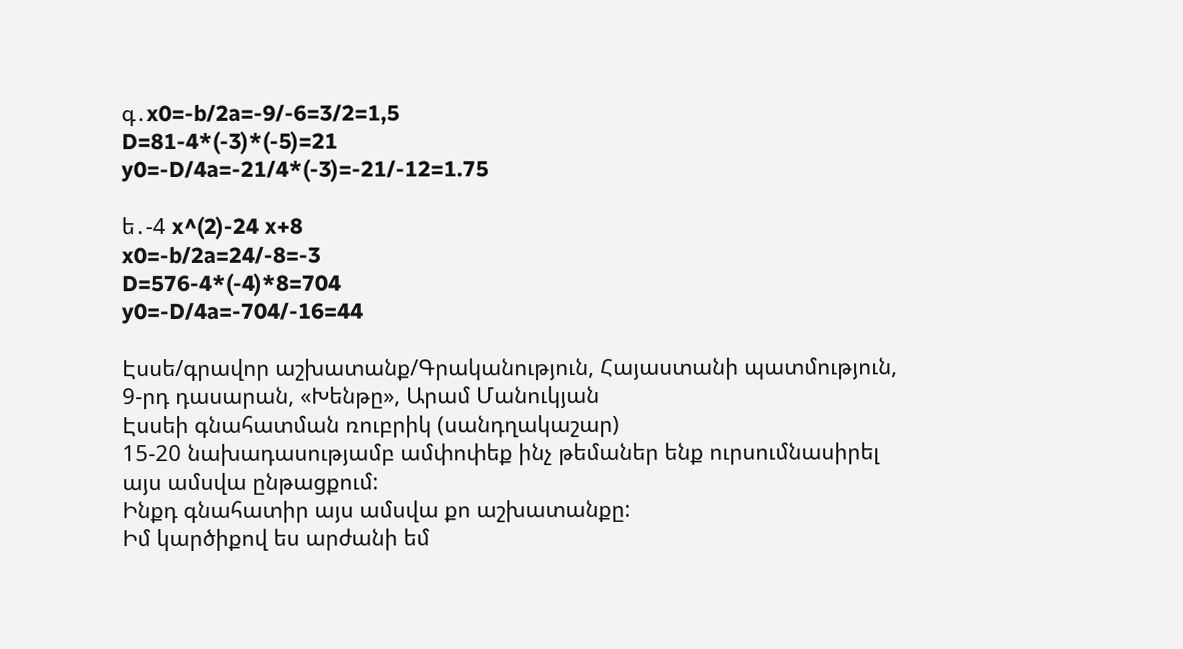գ․x0=-b/2a=-9/-6=3/2=1,5
D=81-4*(-3)*(-5)=21
y0=-D/4a=-21/4*(-3)=-21/-12=1.75

ե․-4 x^(2)-24 x+8
x0=-b/2a=24/-8=-3
D=576-4*(-4)*8=704
y0=-D/4a=-704/-16=44

Էսսե/գրավոր աշխատանք/Գրականություն, Հայաստանի պատմություն, 9-րդ դասարան, «Խենթը», Արամ Մանուկյան
Էսսեի գնահատման ռուբրիկ (սանդղակաշար)
15-20 նախադասությամբ ամփոփեք ինչ թեմաներ ենք ուրսումնասիրել այս ամսվա ընթացքում:
Ինքդ գնահատիր այս ամսվա քո աշխատանքը:
Իմ կարծիքով ես արժանի եմ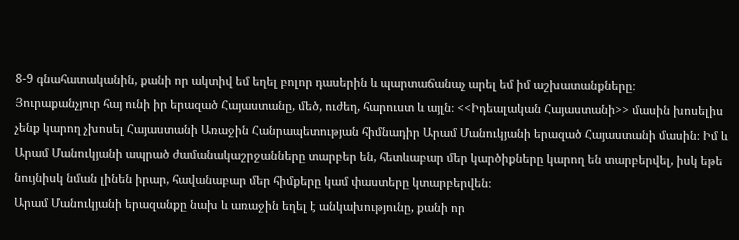8-9 գնահատականին, քանի որ ակտիվ եմ եղել բոլոր դասերին և պարտաճանաչ արել եմ իմ աշխատանքները։
Յուրաքանչյուր հայ ունի իր երազած Հայաստանը, մեծ, ուժեղ, հարուստ և այլն։ <<Իդեալական Հայաստանի>> մասին խոսելիս չենք կարող չխոսել Հայաստանի Առաջին Հանրապետության հիմնադիր Արամ Մանուկյանի երազած Հայաստանի մասին։ Իմ և Արամ Մանուկյանի ապրած ժամանակաշրջանները տարբեր են, հետևաբար մեր կարծիքները կարող են տարբերվել, իսկ եթե նույնիսկ նման լինեն իրար, հավանաբար մեր հիմքերը կամ փաստերը կտարբերվեն։
Արամ Մանուկյանի երազանքը նախ և առաջին եղել է անկախությունը, քանի որ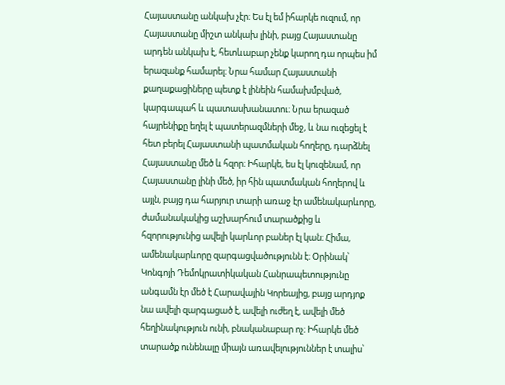Հայաստանը անկախ չէր։ Ես էլ եմ իհարկե ուզում, որ Հայաստանը միշտ անկախ լինի, բայց Հայաստանը արդեն անկախ է, հետևաբար չենք կարող դա որպես իմ երազանք համարել։ Նրա համար Հայաստանի քաղաքացիները պետք է լինեին համախմբված, կարգապահ և պատասխանատու։ Նրա երազած հայրենիքը եղել է պատերազմների մեջ, և նա ուզեցել է հետ բերել Հայաստանի պատմական հողերը, դարձնել Հայաստանը մեծ և հզոր։ Իհարկե, ես էլ կուզենամ, որ Հայաստանը լինի մեծ, իր հին պատմական հողերով և այլն, բայց դա հարյուր տարի առաջ էր ամենակարևորը, ժամանակակից աշխարհում տարածքից և հզորությունից ավելի կարևոր բաներ էլ կան։ Հիմա, ամենակարևորը զարգացվածությունն է։ Օրինակ՝ Կոնգոյի Դեմոկրատիկական Հանրապետությունը անգամն էր մեծ է Հարավային Կորեայից, բայց արդյոք նա ավելի զարգացած է, ավելի ուժեղ է, ավելի մեծ հեղինակություն ունի, բնականաբար ոչ։ Իհարկե մեծ տարածք ունենալը միայն առավելություններ է տալիս՝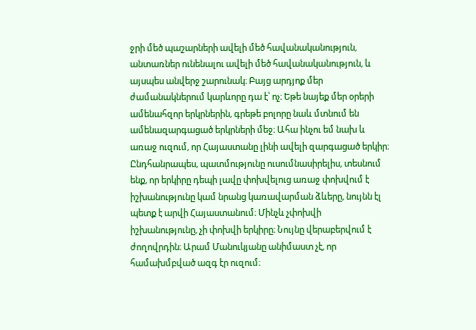ջրի մեծ պաշարների ավելի մեծ հավանականություն, անտառներ ունենալու ավելի մեծ հավանականություն, և այսպես անվերջ շարունակ։ Բայց արդյոք մեր ժամանակներում կարևորը դա է՝ ոչ։ Եթե նայեք մեր օրերի ամենահզոր երկրներին, գրեթե բոլորը նաև մտնում են ամենազարգացած երկրների մեջ։ Ահա ինչու եմ նախ և առաջ ուզում, որ Հայաստանը լինի ավելի զարգացած երկիր։ Ընդհանրապես, պատմությունը ուսումնասիրելիս, տեսնում ենք, որ երկիրը դեպի լավը փոխվելուց առաջ փոխվում է իշխանությունը կամ նրանց կառավարման ձևերը, նույնն էլ պետք է արվի Հայաստանում։ Մինչև չփոխվի իշխանությունը, չի փոխվի երկիրը։ Նույնը վերաբերվում է ժողովրդին։ Արամ Մանուկյանը անիմաստ չէ, որ համախմբված ազգ էր ուզում։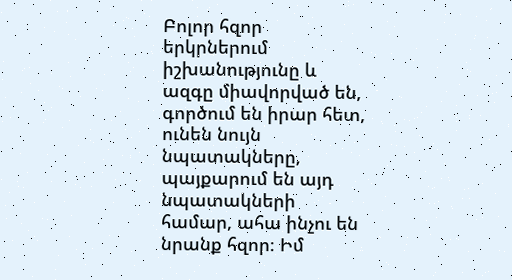Բոլոր հզոր երկրներում իշխանությունը և ազգը միավորված են, գործում են իրար հետ, ունեն նույն նպատակները, պայքարում են այդ նպատակների համար, ահա ինչու են նրանք հզոր։ Իմ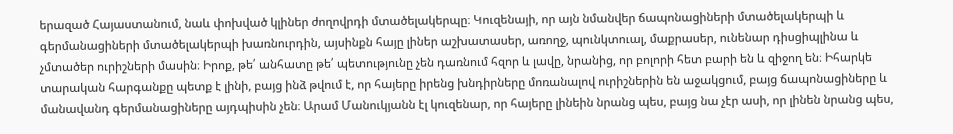երազած Հայաստանում, նաև փոխված կլիներ ժողովրդի մտածելակերպը։ Կուզենայի, որ այն նմանվեր ճապոնացիների մտածելակերպի և գերմանացիների մտածելակերպի խառնուրդին, այսինքն հայը լիներ աշխատասեր, առողջ, պունկտուալ, մաքրասեր, ունենար դիսցիպլինա և չմտածեր ուրիշների մասին։ Իրոք, թե՛ անհատը թե՛ պետությունը չեն դառնում հզոր և լավը, նրանից, որ բոլորի հետ բարի են և զիջող են։ Իհարկե տարական հարգանքը պետք է լինի, բայց ինձ թվում է, որ հայերը իրենց խնդիրները մոռանալով ուրիշներին են աջակցում, բայց ճապոնացիները և մանավանդ գերմանացիները այդպիսին չեն։ Արամ Մանուկյանն էլ կուզենար, որ հայերը լինեին նրանց պես, բայց նա չէր ասի, որ լինեն նրանց պես,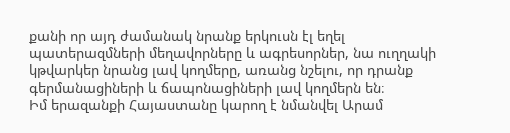քանի որ այդ ժամանակ նրանք երկուսն էլ եղել պատերազմների մեղավորները և ագրեսորներ, նա ուղղակի կթվարկեր նրանց լավ կողմերը, առանց նշելու, որ դրանք գերմանացիների և ճապոնացիների լավ կողմերն են։
Իմ երազանքի Հայաստանը կարող է նմանվել Արամ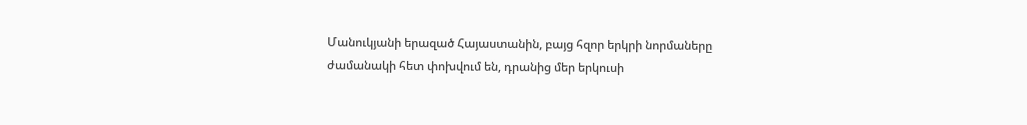Մանուկյանի երազած Հայաստանին, բայց հզոր երկրի նորմաները ժամանակի հետ փոխվում են, դրանից մեր երկուսի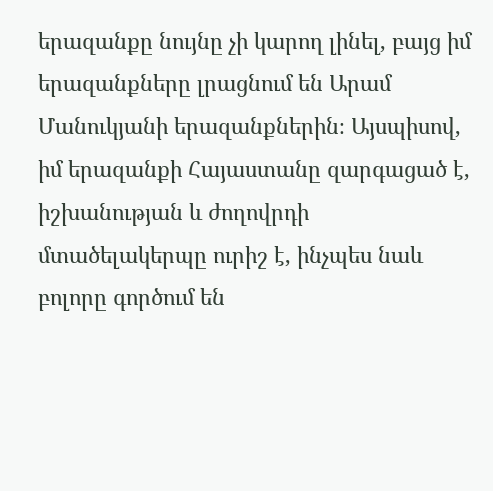երազանքը նույնը չի կարող լինել, բայց իմ երազանքները լրացնում են Արամ Մանուկյանի երազանքներին։ Այսպիսով, իմ երազանքի Հայաստանը զարգացած է, իշխանության և ժողովրդի մտածելակերպը ուրիշ է, ինչպես նաև բոլորը գործում են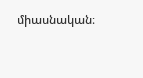միասնական։